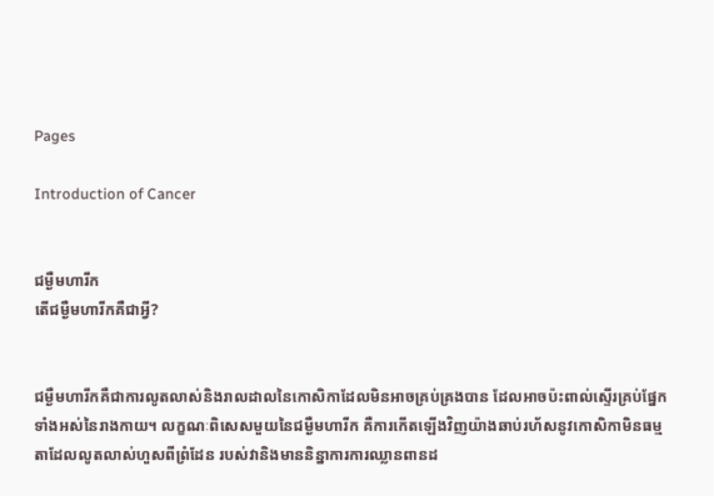Pages

Introduction of Cancer


ជម្ងឺមហារីក
តើជម្ងឺមហារីកគឺជាអ្វី?


ជម្ងឺមហារីកគឺជាការលូតលាស់និងរាលដាលនៃកោសិកាដែលមិនអាចគ្រប់គ្រងបាន ដែលអាចប៉ះពាល់ស្ទើរគ្រប់ផ្នែកទាំងអស់នៃរាងកាយ។ លក្ខណៈពិសេសមួយនៃជម្ងឺមហារីក គឺការកើតឡើងវិញយ៉ាងឆាប់រហ័សនូវកោសិកាមិនធម្មតាដែលលូតលាស់ហួសពីព្រំដែន របស់វានិងមាននិន្នាការការឈ្លានពានដ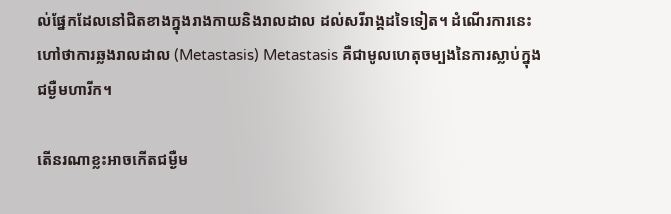ល់ផ្នែកដែលនៅជិតខាងក្នុងរាងកាយនិងរាលដាល ដល់សរីរាង្គដទៃទៀត។ ដំណើរការនេះហៅថាការឆ្លងរាលដាល (Metastasis) Metastasis គឺជាមូលហេតុចម្បងនៃការស្លាប់ក្នុងជម្ងឺមហារីក។

តើនរណាខ្លះអាចកើតជម្ងឺម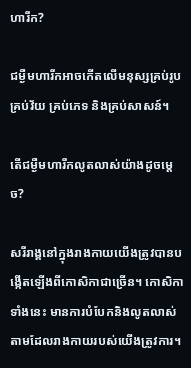ហារីក?

ជម្ងឺមហារីកអាចកើតលើមនុស្សគ្រប់រូប គ្រប់វ័យ គ្រប់ភេទ និងគ្រប់សាសន៍។

តើជម្ងឺមហារីកលូតលាស់យ៉ាងដូចម្តេច?

សរីរាង្គនៅក្នុងរាងកាយយើងត្រូវបានបង្កើតឡើងពីកោសិកាជាច្រើន។ កោសិកាទាំងនេះ មានការបំបែកនិងលូតលាស់តាមដែលរាងកាយរបស់យើងត្រូវការ។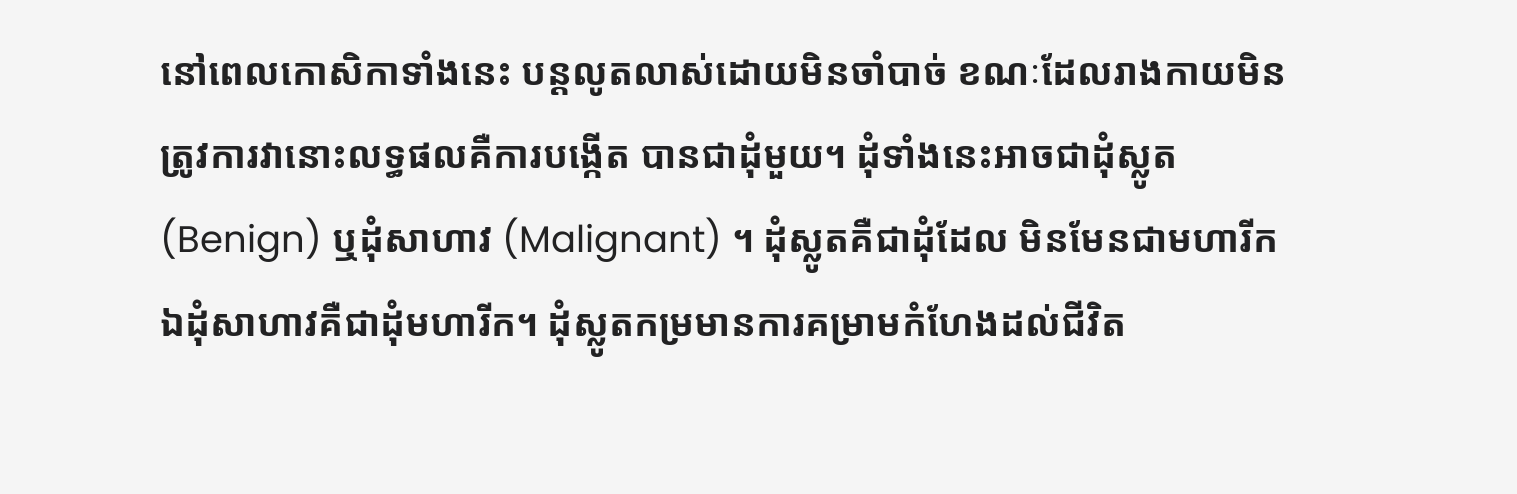នៅពេលកោសិកាទាំងនេះ បន្តលូតលាស់ដោយមិនចាំបាច់ ខណៈដែលរាងកាយមិនត្រូវការវានោះលទ្ធផលគឺការបង្កើត បានជាដុំមួយ។ ដុំទាំងនេះអាចជាដុំស្លូត (Benign) ឬដុំសាហាវ (Malignant) ។ ដុំស្លូតគឺជាដុំដែល មិនមែនជាមហារីក ឯដុំសាហាវគឺជាដុំមហារីក។ ដុំស្លូតកម្រមានការគម្រាមកំហែងដល់ជីវិត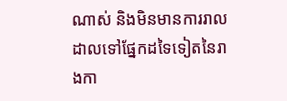ណាស់ និងមិនមានការរាលដាលទៅផ្នែកដទៃទៀតនៃរាងកា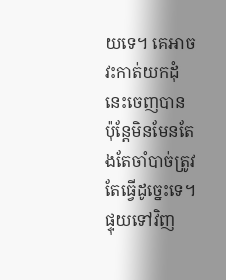យទេ។ គេអាចវះកាត់យកដុំនេះចេញបាន ប៉ុន្តែមិនមែនតែងតែចាំបាច់ត្រូវតែធ្វើដូច្នេះទេ។ ផ្ទុយទៅវិញ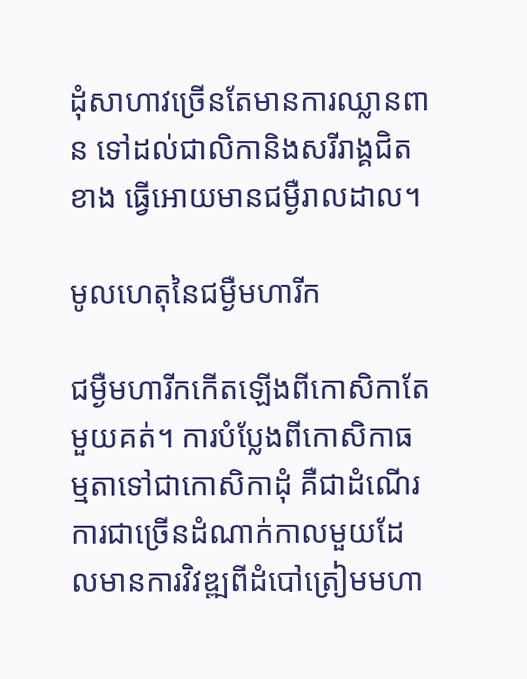ដុំសាហាវច្រើនតែមានការឈ្លានពាន ទៅដល់ជាលិកានិងសរីរាង្គជិតខាង ធ្វើអោយមានជម្ងឺរាលដាល។

មូលហេតុនៃជម្ងឺមហារីក

ជម្ងឺមហារីកកើតឡើងពីកោសិកាតែមួយគត់។ ការបំប្លែងពីកោសិកាធម្មតាទៅជាកោសិកាដុំ គឺជាដំណើរការជាច្រើនដំណាក់កាលមួយដែលមានការវិវឌ្ឍពីដំបៅត្រៀមមហា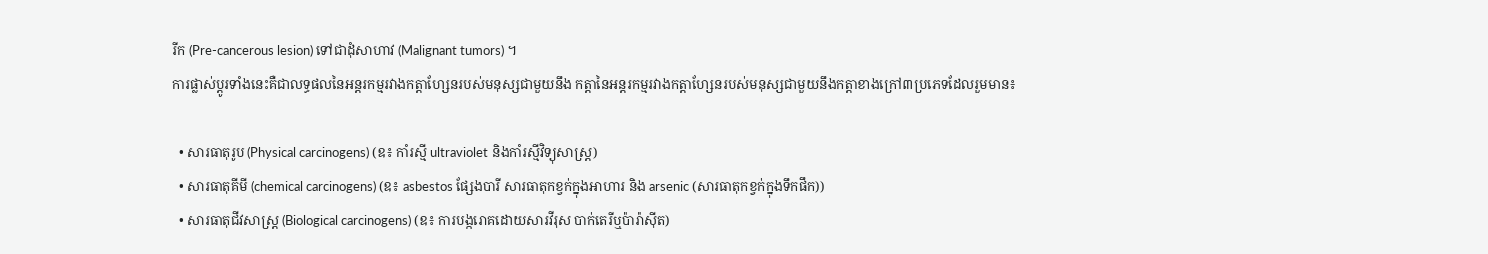រីក (Pre-cancerous lesion) ទៅជាដុំសាហាវ (Malignant tumors) ។
ការផ្លាស់ប្តូរទាំងនេះគឺជាលទ្ធផលនៃអន្តរកម្មរវាងកត្តាហ្សែនរបស់មនុស្សជាមួយនឹង កត្តានៃអន្តរកម្មរវាងកត្តាហ្សែនរបស់មនុស្សជាមួយនឹងកត្តាខាងក្រៅ៣ប្រភេទដែលរួមមាន៖

  • សារធាតុរូប (Physical carcinogens) (ឧ៖ កាំរស្មី ultraviolet និងកាំរស្មីវិទ្យុសាស្ត្រ)
  • សារធាតុគីមី (chemical carcinogens) (ឧ៖ asbestos ផ្សែងបារី សារធាតុកខ្វក់ក្នុងអាហារ និង arsenic (សារធាតុកខ្វក់ក្នុងទឹកផឹក))
  • សារធាតុជីវសាស្ត្រ (Biological carcinogens) (ឧ៖ ការបង្ករោគដោយសារវីរុស បាក់តេរីឬប៉ារ៉ាស៊ីត)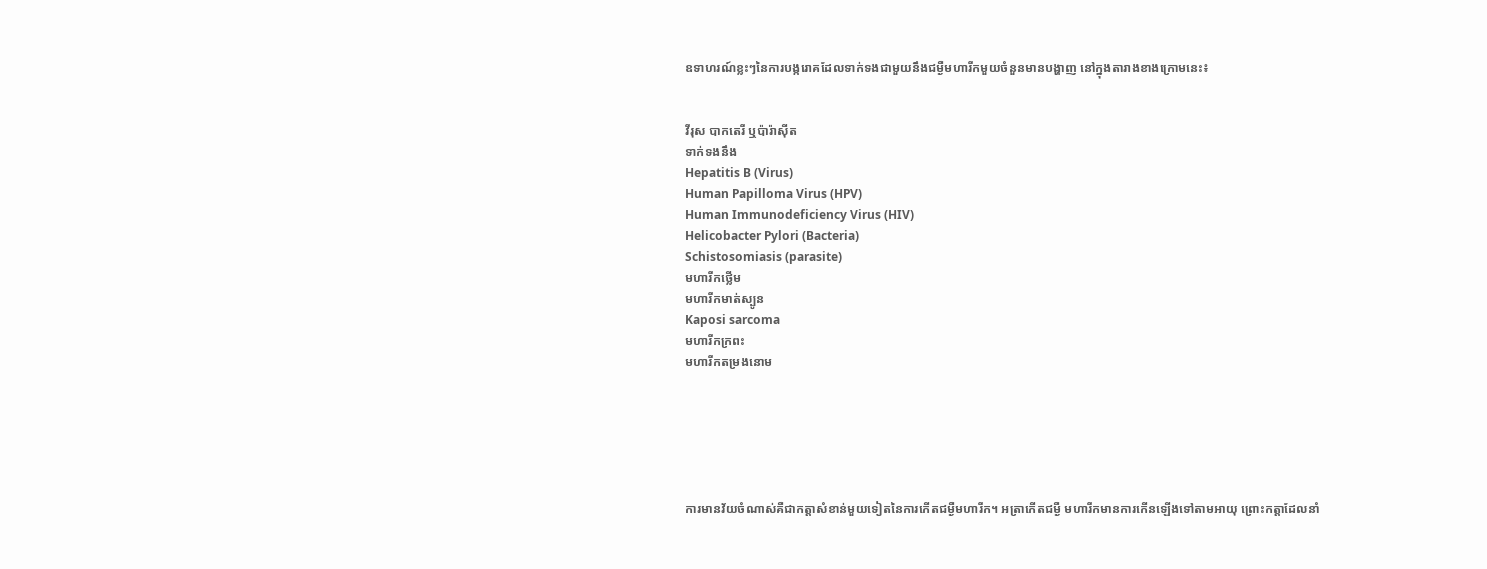ឧទាហរណ៍ខ្លះៗនៃការបង្ករោគដែលទាក់ទងជាមួយនឹងជម្ងឺមហារីកមួយចំនួនមានបង្ហាញ នៅក្នុងតារាងខាងក្រោមនេះ៖


វីរុស បាកតេរី ឬប៉ារ៉ាស៊ីត
ទាក់ទងនឹង
Hepatitis B (Virus)
Human Papilloma Virus (HPV)
Human Immunodeficiency Virus (HIV)
Helicobacter Pylori (Bacteria)
Schistosomiasis (parasite)
មហារីកថ្លើម
មហារីកមាត់ស្បូន
Kaposi sarcoma
មហារីកក្រពះ
មហារីកតម្រងនោម






ការមានវ័យចំណាស់គឺជាកត្តាសំខាន់មួយទៀតនៃការកើតជម្ងឺមហារីក។ អត្រាកើតជម្ងឺ មហារីកមានការកើនឡើងទៅតាមអាយុ ព្រោះកត្តាដែលនាំ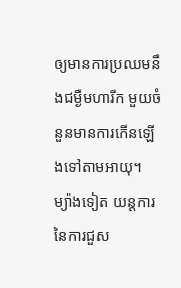ឲ្យមានការប្រឈមនឹងជម្ងឺមហារីក មួយចំនួនមានការកើនឡើងទៅតាមអាយុ។ ម្យ៉ាងទៀត យន្តការនៃការជួស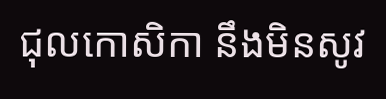ជុលកោសិកា នឹងមិនសូវ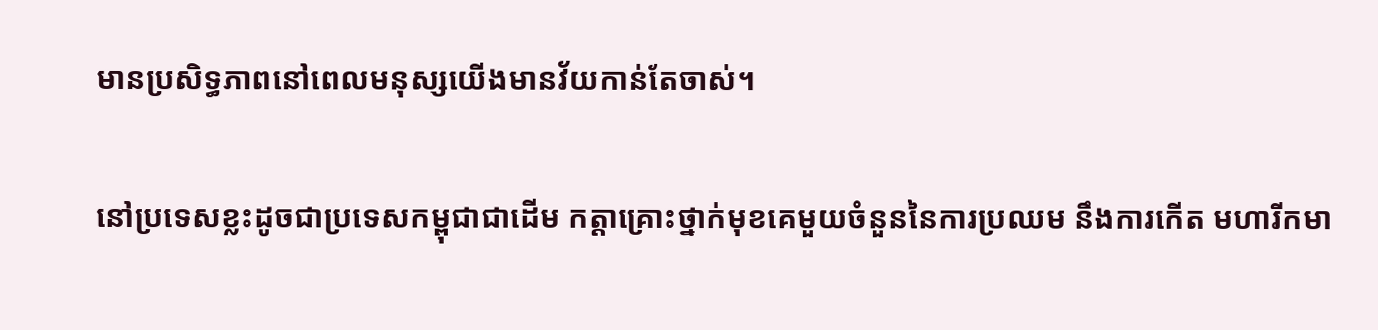មានប្រសិទ្ធភាពនៅពេលមនុស្សយើងមានវ័យកាន់តែចាស់។

នៅប្រទេសខ្លះដូចជាប្រទេសកម្ពុជាជាដើម កត្តាគ្រោះថ្នាក់មុខគេមួយចំនួននៃការប្រឈម នឹងការកើត មហារីកមា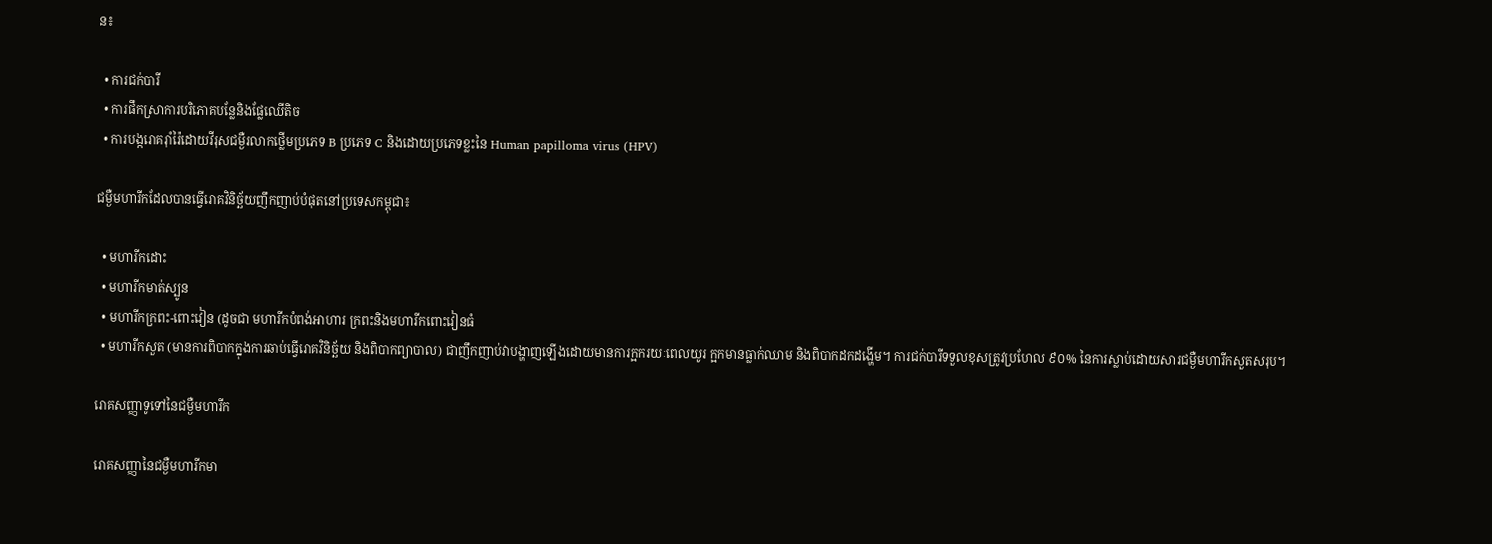ន៖

  • ការជក់បារី
  • ការផឹកស្រាការបរិភោគបន្លែនិងផ្លែឈើតិច
  • ការបង្ករោគរ៉ាំរ៉ៃដោយវីរុសជម្ងឺរលាកថ្លើមប្រភេទ B ប្រភេទ C និងដោយប្រភេទខ្លះនៃ Human papilloma virus (HPV)

ជម្ងឺមហារីកដែលបានធ្វើរោគវិនិច្ឆ័យញឹកញាប់បំផុតនៅប្រទេសកម្ពុជា៖

  • មហារីកដោះ
  • មហារីកមាត់ស្បូន
  • មហារីកក្រពះ-ពោះវៀន (ដូចជា មហារីកបំពង់អាហារ ក្រពះនិងមហារីកពោះវៀនធំ
  • មហារីកសួត (មានការពិបាកក្នុងការឆាប់ធ្វើរោគវិនិច្ឆ័យ និងពិបាកព្យាបាល) ជាញឹកញាប់វាបង្ហាញឡើងដោយមានការក្អករយៈពេលយូរ ក្អកមានធ្លាក់ឈាម និងពិបាកដកដង្ហើម។ ការជក់បារីទទួលខុសត្រូវប្រហែល ៩០% នៃការស្លាប់ដោយសារជម្ងឺមហារីកសួតសរុប។

រោគសញ្ញាទូទៅនៃជម្ងឺមហារីក

រោគសញ្ញានៃជម្ងឺមហារីកមា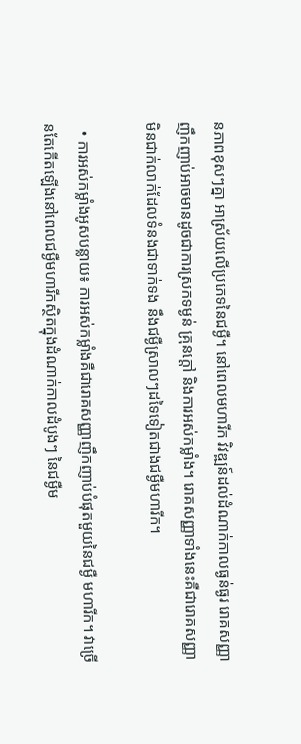នភាពខុសៗគ្នា អាស្រ័យលើប្រភេទនៃជម្ងឺ។ នៅពេលមហារីក វិវឌ្ឍន៍ដល់ដំណាក់កាលធ្ងន់ធ្ងរ រោគសញ្ញាញឹកញាប់អាចមានដូចជាការស្រកទម្ងន់ គ្រុនក្តៅ និងការអស់កម្លាំង។ រោគសញ្ញាទាំងនេះគឺជារោគសញ្ញាមិនជាក់លាក់ដែលទំនងជាទាក់ទង នឹងជម្ងឺស្រាលៗដទៃទៀតជាងជម្ងឺមហារីក។

  • ការអស់កម្លាំងអូសបន្លាយ៖ ការអស់កម្លាំងគឺជារោគសញ្ញាញឹកញាប់បំផុតមួយនៃជម្ងឺ មហារីក។ វាច្រើនតែកើតឡើងនៅពេលជម្ងឺមហារីកស្ថិតក្នុងដំណាក់កាលដំបូងៗ នៃជម្ងឺម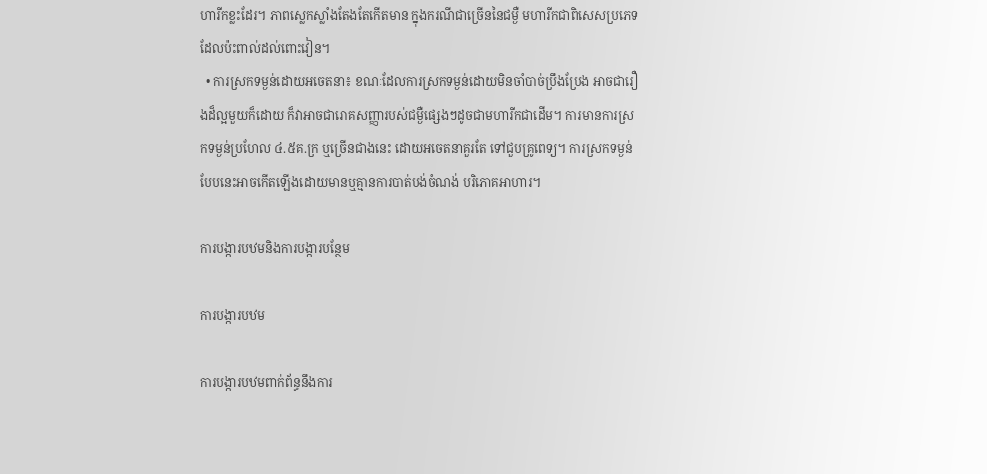ហារីកខ្លះដែរ។ ភាពស្លេកស្លាំងតែងតែកើតមាន ក្នុងករណីជាច្រើននៃជម្ងឺ មហារីកជាពិសេសប្រភេទដែលប៉ះពាល់ដល់ពោះវៀន។
  • ការស្រកទម្ងន់ដោយអចេតនា៖ ខណៈដែលការស្រកទម្ងន់ដោយមិនចាំបាច់ប្រឹងប្រែង អាចជារឿងដ៏ល្អមួយក៏ដោយ ក៏វាអាចជារោគសញ្ញារបស់ជម្ងឺផ្សេងៗដូចជាមហារីកជាដើម។ ការមានការស្រកទម្ងន់ប្រហែល ៤.៥គ.ក្រ ឬច្រើនជាងនេះ ដោយអចេតនាគួរតែ ទៅជួបគ្រូពេទ្យ។ ការស្រកទម្ងន់បែបនេះអាចកើតឡើងដោយមានឬគ្មានការបាត់បង់ចំណង់ បរិភោគអាហារ។

ការបង្ការបឋមនិងការបង្ការបន្ថែម

ការបង្ការបឋម

ការបង្ការបឋមពាក់ព័ន្ធនឹងការ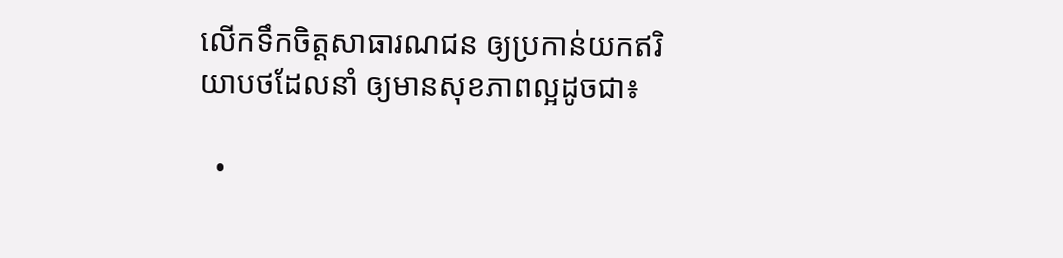លើកទឹកចិត្តសាធារណជន ឲ្យប្រកាន់យកឥរិយាបថដែលនាំ ឲ្យមានសុខភាពល្អដូចជា៖

  •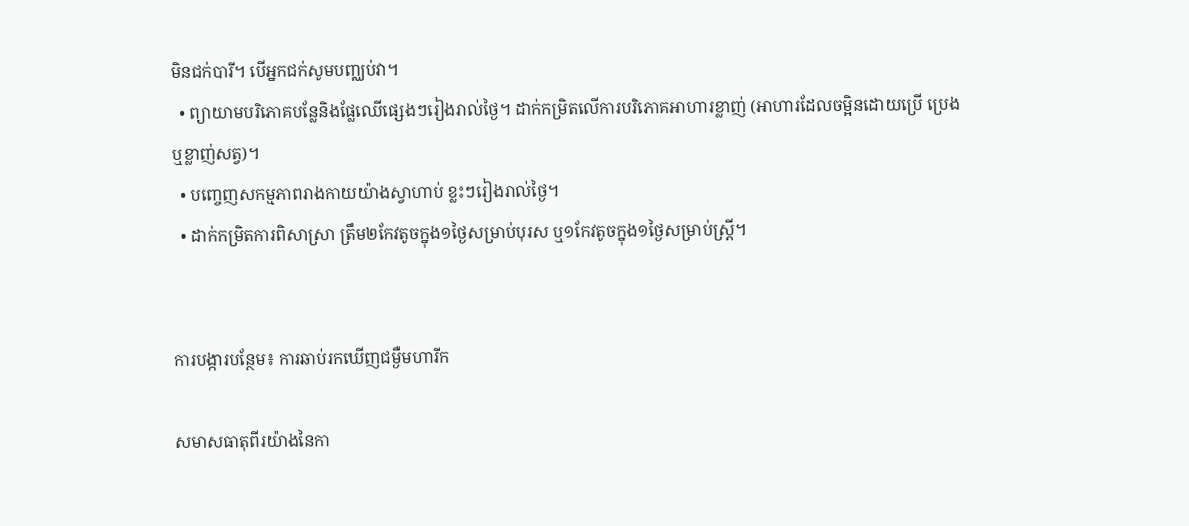មិនជក់បារី។ បើអ្នកជក់សូមបញ្ឈប់វា។
  • ព្យាយាមបរិភោគបន្លែនិងផ្លែឈើផ្សេងៗរៀងរាល់ថ្ងៃ។ ដាក់កម្រិតលើការបរិភោគអាហារខ្លាញ់ (អាហារដែលចម្អិនដោយប្រើ ប្រេងឬខ្លាញ់សត្វ)។
  • បញ្ចេញសកម្មភាពរាងកាយយ៉ាងស្វាហាប់ ខ្លះៗរៀងរាល់ថ្ងៃ។
  • ដាក់កម្រិតការពិសាស្រា ត្រឹម២កែវតូចក្នុង១ថ្ងៃសម្រាប់បុរស ឬ១កែវតូចក្នុង១ថ្ងៃសម្រាប់ស្រ្តី។


ការបង្ការបន្ថែម៖ ការឆាប់រកឃើញជម្ងឺមហារីក

សមាសធាតុពីរយ៉ាងនៃកា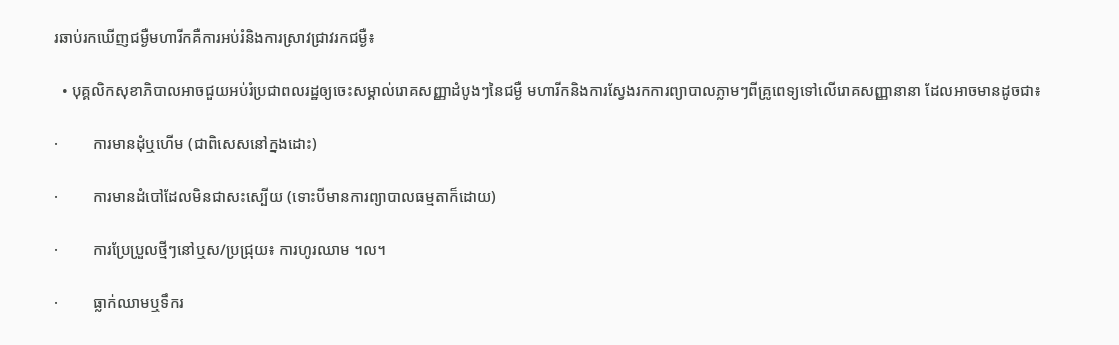រឆាប់រកឃើញជម្ងឺមហារីកគឺការអប់រំនិងការស្រាវជ្រាវរកជម្ងឺ៖

  • បុគ្គលិកសុខាភិបាលអាចជួយអប់រំប្រជាពលរដ្ឋឲ្យចេះសម្គាល់រោគសញ្ញាដំបូងៗនៃជម្ងឺ មហារីកនិងការស្វែងរកការព្យាបាលភ្លាមៗពីគ្រូពេទ្យទៅលើរោគសញ្ញានានា ដែលអាចមានដូចជា៖

·         ការមានដុំឬហើម (ជាពិសេសនៅក្នងដោះ)

·         ការមានដំបៅដែលមិនជាសះស្បើយ (ទោះបីមានការព្យាបាលធម្មតាក៏ដោយ)

·         ការប្រែប្រួលថ្មីៗនៅឬស/ប្រជ្រុយ៖ ការហូរឈាម ។ល។

·         ធ្លាក់ឈាមឬទឹករ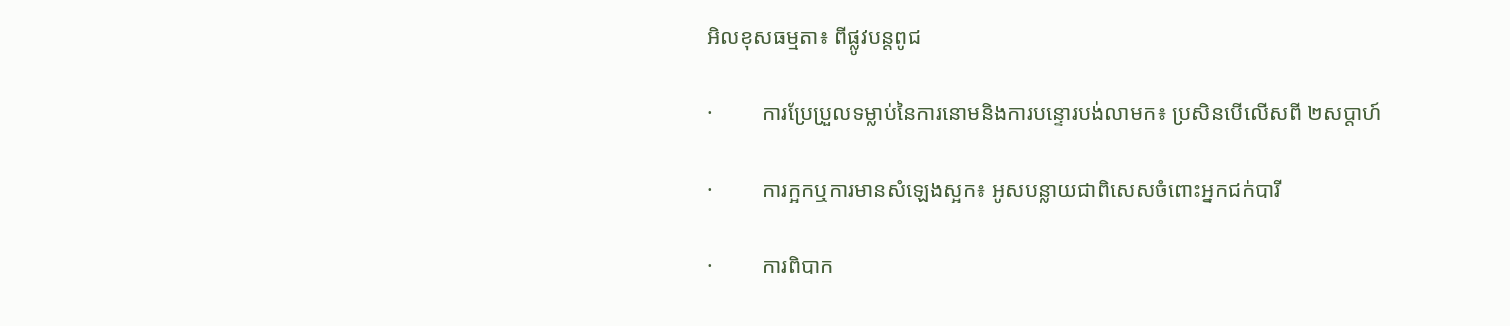អិលខុសធម្មតា៖ ពីផ្លូវបន្តពូជ

·         ការប្រែប្រួលទម្លាប់នៃការនោមនិងការបន្ទោរបង់លាមក៖ ប្រសិនបើលើសពី ២សប្តាហ៍

·         ការក្អកឬការមានសំឡេងស្អក៖ អូសបន្លាយជាពិសេសចំពោះអ្នកជក់បារី

·         ការពិបាក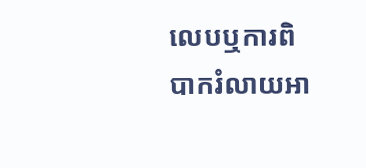លេបឬការពិបាករំលាយអា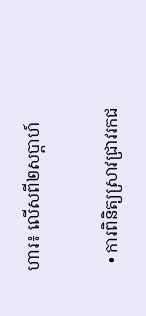ហារ៖ លើសពី២សប្តាហ៍

  • ការពិនិត្យស្រាវជ្រាវរកជ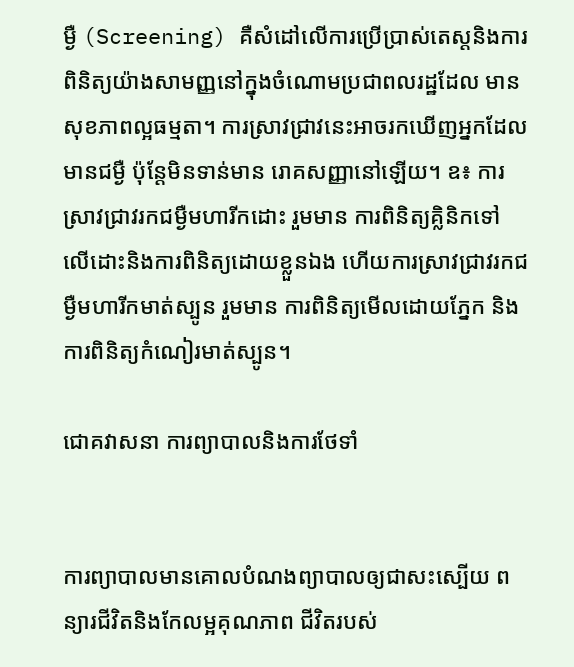ម្ងឺ (Screening) គឺសំដៅលើការប្រើប្រាស់តេស្តនិងការពិនិត្យយ៉ាងសាមញ្ញនៅក្នុងចំណោមប្រជាពលរដ្ឋដែល មានសុខភាពល្អធម្មតា។ ការស្រាវជ្រាវនេះអាចរកឃើញអ្នកដែលមានជម្ងឺ ប៉ុន្តែមិនទាន់មាន រោគសញ្ញានៅឡើយ។ ឧ៖ ការស្រាវជ្រាវរកជម្ងឺមហារីកដោះ រួមមាន ការពិនិត្យគ្លិនិកទៅ លើដោះនិងការពិនិត្យដោយខ្លួនឯង ហើយការស្រាវជ្រាវរកជម្ងឺមហារីកមាត់ស្បូន រួមមាន ការពិនិត្យមើលដោយភ្នែក និងការពិនិត្យកំណៀរមាត់ស្បូន។

ជោគវាសនា ការព្យាបាលនិងការថែទាំ


ការព្យាបាលមានគោលបំណងព្យាបាលឲ្យជាសះស្បើយ ពន្យារជីវិតនិងកែលម្អគុណភាព ជីវិតរបស់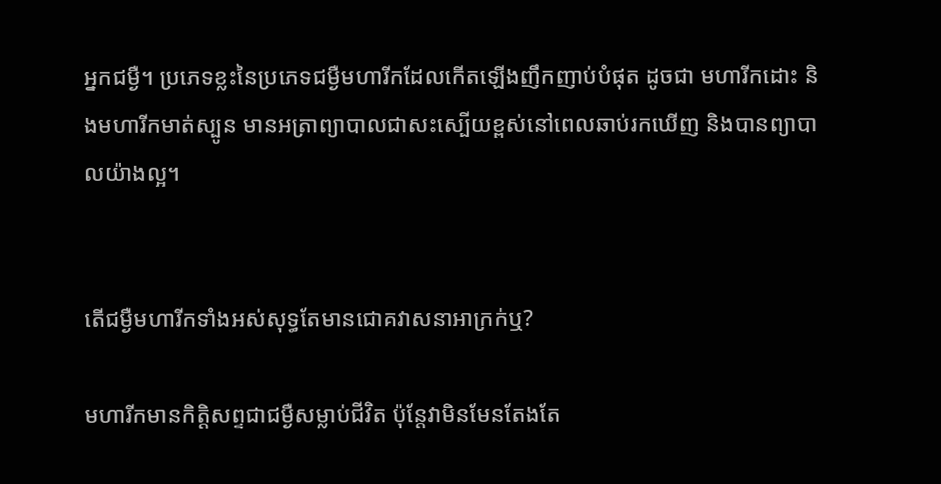អ្នកជម្ងឺ។ ប្រភេទខ្លះនៃប្រភេទជម្ងឺមហារីកដែលកើតឡើងញឹកញាប់បំផុត ដូចជា មហារីកដោះ និងមហារីកមាត់ស្បូន មានអត្រាព្យាបាលជាសះស្បើយខ្ពស់នៅពេលឆាប់រកឃើញ និងបានព្យាបាលយ៉ាងល្អ។


តើជម្ងឺមហារីកទាំងអស់សុទ្ធតែមានជោគវាសនាអាក្រក់ឬ?

មហារីកមានកិត្តិសព្ទជាជម្ងឺសម្លាប់ជីវិត ប៉ុន្តែវាមិនមែនតែងតែ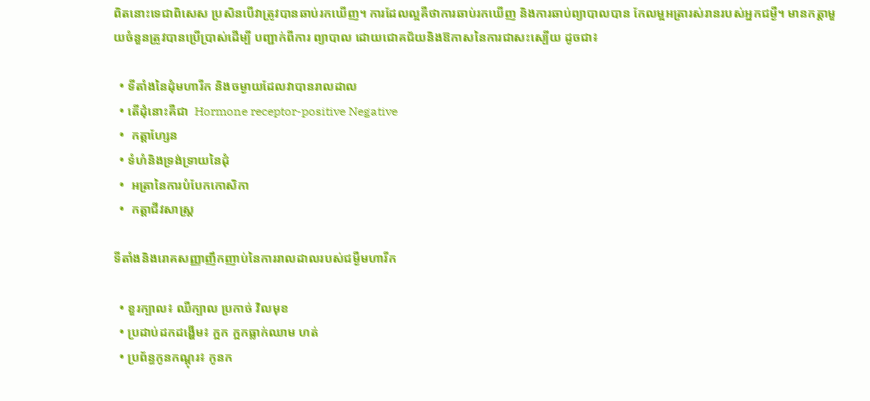ពិតនោះទេជាពិសេស ប្រសិនបើវាត្រូវបានឆាប់រកឃើញ។ ការដែលល្អគឺថាការឆាប់រកឃើញ និងការឆាប់ព្យាបាលបាន កែលម្អអត្រារស់រានរបស់អ្នកជម្ងឺ។ មានកត្តាមួយចំនួនត្រូវបានប្រើប្រាស់ដើម្បី បញ្ជាក់ពីការ ព្យាបាល ដោយជោគជ័យនិងឱកាសនៃការជាសះស្បើយ ដូចជា៖

  • ទីតាំងនៃដុំមហារីក និងចម្ងាយដែលវាបានរាលដាល
  • តើដុំនោះគឺជា  Hormone receptor-positive Negative
  •  កត្តាហ្សែន
  • ទំហំនិងទ្រង់ទ្រាយនៃដុំ
  •  អត្រានៃការបំបែកកោសិកា
  •  កត្តាជីវសាស្ត្រ

ទីតាំងនិងរោគសញ្ញាញឹកញាប់នៃការរាលដាលរបស់ជម្ងឺមហារីក

  • ខួរក្បាល៖ ឈឺក្បាល ប្រកាច់ វិលមុខ
  • ប្រដាប់ដកដង្ហើម៖ ក្អក ក្អកធ្លាក់ឈាម ហត់
  • ប្រព័ន្ធកូនកណ្តុរ៖ កូនក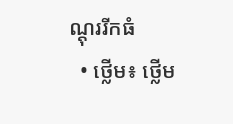ណ្តុររីកធំ
  • ថ្លើម៖ ថ្លើម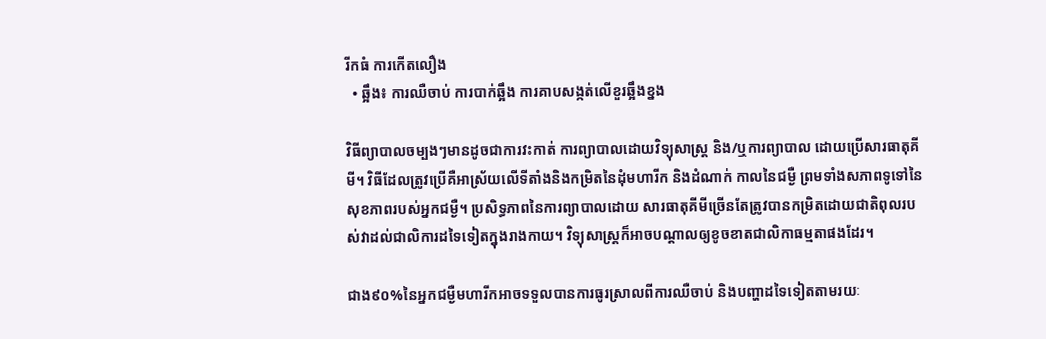រីកធំ ការកើតលឿង
  • ឆ្អឹង៖ ការឈឺចាប់ ការបាក់ឆ្អឹង ការគាបសង្កត់លើខួរឆ្អឹងខ្នង

វិធីព្យាបាលចម្បងៗមានដូចជាការវះកាត់ ការព្យាបាលដោយវិទ្យុសាស្ត្រ និង/ឬការព្យាបាល ដោយប្រើសារធាតុគីមី។ វិធីដែលត្រូវប្រើគឺអាស្រ័យលើទីតាំងនិងកម្រិតនៃដុំមហារីក និងដំណាក់ កាលនៃជម្ងឺ ព្រមទាំងសភាពទូទៅនៃសុខភាពរបស់អ្នកជម្ងឺ។ ប្រសិទ្ធភាពនៃការព្យាបាលដោយ សារធាតុគីមីច្រើនតែត្រូវបានកម្រិតដោយជាតិពុលរបស់វាដល់ជាលិការដទៃទៀតក្នុងរាងកាយ។ វិទ្យុសាស្ត្រក៏អាចបណ្តាលឲ្យខូចខាតជាលិកាធម្មតាផងដែរ។

ជាង៩០%នៃអ្នកជម្ងឺមហារីកអាចទទួលបានការធូរស្រាលពីការឈឺចាប់ និងបញ្ហាដទៃទៀតតាមរយៈ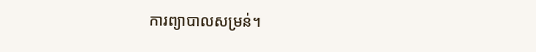ការព្យាបាលសម្រន់។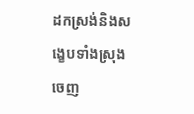ដកស្រង់និងសង្ខេបទាំងស្រុងចេញ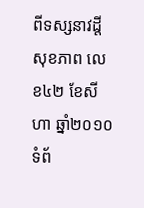ពីទស្សនាវដ្តីសុខភាព លេខ៤២ ខែសីហា ឆ្នាំ២០១០ ទំព័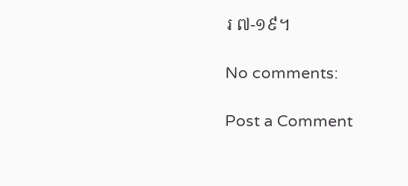រ ៧-១៩។

No comments:

Post a Comment